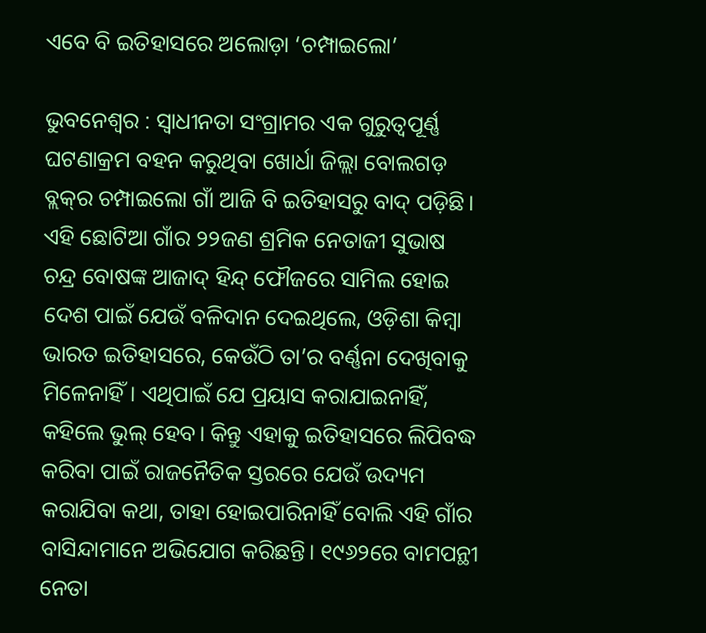ଏବେ ବି ଇତିହାସରେ ଅଲୋଡ଼ା ‘ଚମ୍ପାଇଲୋ’

ଭୁବନେଶ୍ବର : ସ୍ବାଧୀନତା ସଂଗ୍ରାମର ଏକ ଗୁରୁତ୍ବପୂର୍ଣ୍ଣ ଘଟଣାକ୍ରମ ବହନ କରୁଥିବା ଖୋର୍ଧା ଜିଲ୍ଲା ବୋଲଗଡ଼ ବ୍ଲକ୍‌ର ଚମ୍ପାଇଲୋ ଗାଁ ଆଜି ବି ଇତିହାସରୁ ବାଦ୍‌ ପଡ଼ିଛି। ଏହି ଛୋଟିଆ ଗାଁର ୨୨ଜଣ ଶ୍ରମିକ ନେତାଜୀ ସୁଭାଷ ଚନ୍ଦ୍ର ବୋଷଙ୍କ ଆଜାଦ୍‌ ହିନ୍ଦ୍‌ ଫୌଜରେ ସାମିଲ ହୋଇ ଦେଶ ପାଇଁ ଯେଉଁ ବଳିଦାନ ଦେଇଥିଲେ, ଓଡ଼ିଶା କିମ୍ବା ଭାରତ ଇତିହାସରେ, କେଉଁଠି ତା’ର ବର୍ଣ୍ଣନା ଦେଖିବାକୁ ମିଳେନାହିଁ। ଏଥିପାଇଁ ଯେ ପ୍ରୟାସ କରାଯାଇନାହିଁ, କହିଲେ ଭୁଲ୍‌ ହେବ। କିନ୍ତୁ ଏହାକୁ ଇତିହାସରେ ଲିପିବଦ୍ଧ କରିବା ପାଇଁ ରାଜନୈତିକ ସ୍ତରରେ ଯେଉଁ ଉଦ୍ୟମ କରାଯିବା କଥା, ତାହା ହୋଇପାରିନାହିଁ ବୋଲି ଏହି ଗାଁର ବାସିନ୍ଦାମାନେ ଅଭିଯୋଗ କରିଛନ୍ତି। ୧୯୬୨ରେ ବାମପନ୍ଥୀ ନେତା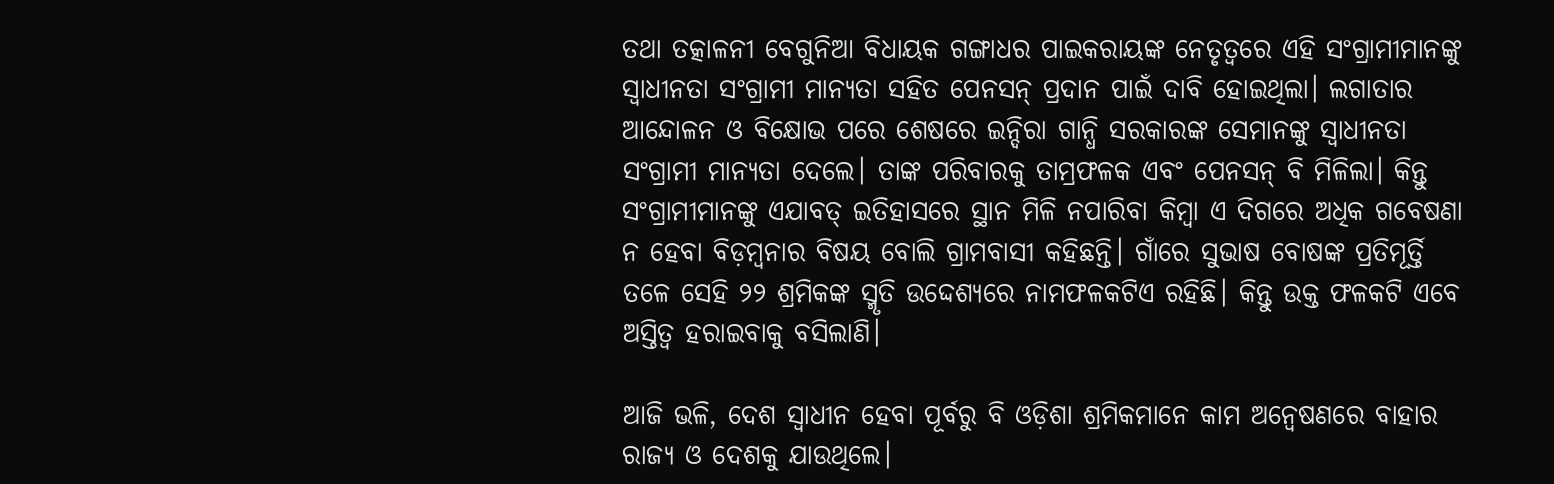ତଥା ତତ୍କାଳନୀ ବେଗୁନିଆ ବିଧାୟକ ଗଙ୍ଗାଧର ପାଇକରାୟଙ୍କ ନେତୃତ୍ବରେ ଏହି ସଂଗ୍ରାମୀମାନଙ୍କୁ ସ୍ବାଧୀନତା ସଂଗ୍ରାମୀ ମାନ୍ୟତା ସହିତ ପେନସନ୍‌ ପ୍ରଦାନ ପାଇଁ ଦାବି ହୋଇଥିଲା। ଲଗାତାର ଆନ୍ଦୋଳନ ଓ ବିକ୍ଷୋଭ ପରେ ଶେଷରେ ଇନ୍ଦିରା ଗାନ୍ଧି ସରକାରଙ୍କ ସେମାନଙ୍କୁ ସ୍ବାଧୀନତା ସଂଗ୍ରାମୀ ମାନ୍ୟତା ଦେଲେ। ତାଙ୍କ ପରିବାରକୁ ତାମ୍ରଫଳକ ଏବଂ ପେନସନ୍‌ ବି ମିଳିଲା। କିନ୍ତୁ ସଂଗ୍ରାମୀମାନଙ୍କୁ ଏଯାବତ୍‌ ଇତିହାସରେ ସ୍ଥାନ ମିଳି ନପାରିବା କିମ୍ବା ଏ ଦିଗରେ ଅଧିକ ଗବେଷଣା ନ ହେବା ବିଡ଼ମ୍ବନାର ବିଷୟ ବୋଲି ଗ୍ରାମବାସୀ କହିଛନ୍ତି। ଗାଁରେ ସୁଭାଷ ବୋଷଙ୍କ ପ୍ରତିମୂର୍ତ୍ତି ତଳେ ସେହି ୨୨ ଶ୍ରମିକଙ୍କ ସ୍ମୃତି ଉଦ୍ଦେଶ୍ୟରେ ନାମଫଳକଟିଏ ରହିଛି। କିନ୍ତୁ ଉକ୍ତ ଫଳକଟି ଏବେ ଅସ୍ତିତ୍ବ ହରାଇବାକୁ ବସିଲାଣି।

ଆଜି ଭଳି, ଦେଶ ସ୍ବାଧୀନ ହେବା ପୂର୍ବରୁ ବି ଓଡ଼ିଶା ଶ୍ରମିକମାନେ କାମ ଅନ୍ବେଷଣରେ ବାହାର ରାଜ୍ୟ ଓ ଦେଶକୁ ଯାଉଥିଲେ।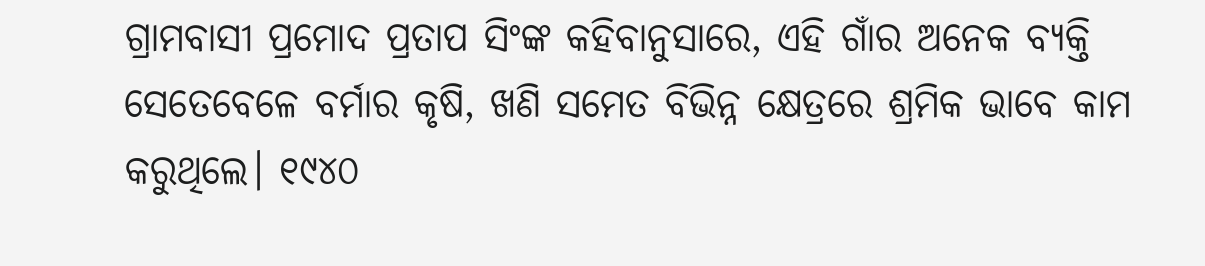ଗ୍ରାମବାସୀ ପ୍ରମୋଦ ପ୍ରତାପ ସିଂଙ୍କ କହିବାନୁସାରେ, ଏହି ଗାଁର ଅନେକ ବ୍ୟକ୍ତି ସେତେବେଳେ ବର୍ମାର କୃଷି, ଖଣି ସମେତ ବିଭିନ୍ନ କ୍ଷେତ୍ରରେ ଶ୍ରମିକ ଭାବେ କାମ କରୁଥିଲେ। ୧୯୪୦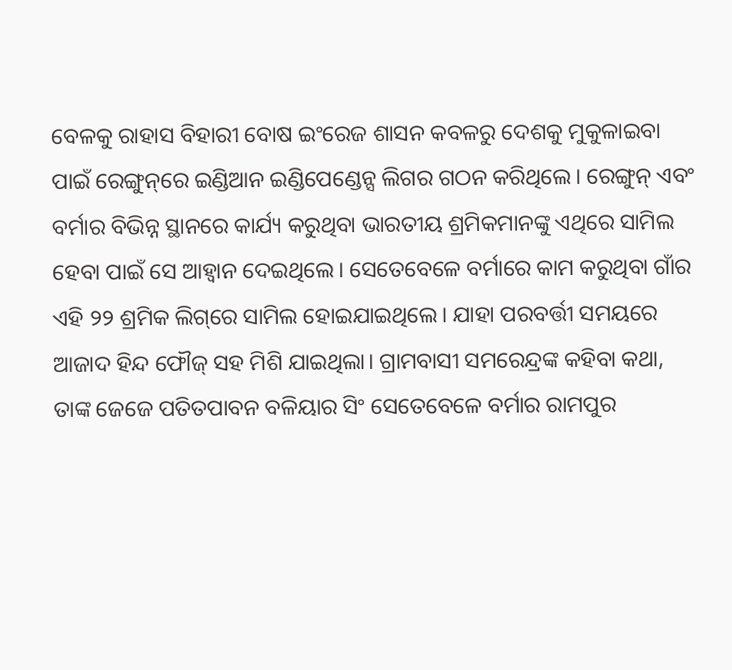ବେଳକୁ ରାହାସ ବିହାରୀ ବୋଷ ଇଂରେଜ ଶାସନ କବଳରୁ ଦେଶକୁ ମୁକୁଳାଇବା ପାଇଁ ରେଙ୍ଗୁନ୍‌ରେ ଇଣ୍ଡିଆନ ଇଣ୍ଡିପେଣ୍ଡେନ୍ସ ଲିଗର ଗଠନ କରିଥିଲେ। ରେଙ୍ଗୁନ୍‌ ଏବଂ ବର୍ମାର ବିଭିନ୍ନ ସ୍ଥାନରେ କାର୍ଯ୍ୟ କରୁଥିବା ଭାରତୀୟ ଶ୍ରମିକମାନଙ୍କୁ ଏଥିରେ ସାମିଲ ହେବା ପାଇଁ ସେ ଆହ୍ବାନ ଦେଇଥିଲେ। ସେତେବେଳେ ବର୍ମାରେ କାମ କରୁଥିବା ଗାଁର ଏହି ୨୨ ଶ୍ରମିକ ଲିଗ୍‌ରେ ସାମିଲ ହୋଇଯାଇଥିଲେ। ଯାହା ପରବର୍ତ୍ତୀ ସମୟରେ ଆଜାଦ ହିନ୍ଦ ଫୌଜ୍‌ ସହ ମିଶି ଯାଇଥିଲା। ଗ୍ରାମବାସୀ ସମରେନ୍ଦ୍ରଙ୍କ କହିବା କଥା, ତାଙ୍କ ଜେଜେ ପତିତପାବନ ବଳିୟାର ସିଂ ସେତେବେଳେ ବର୍ମାର ରାମପୁର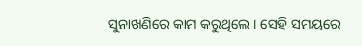ସୁନାଖଣିରେ କାମ କରୁଥିଲେ। ସେହି ସମୟରେ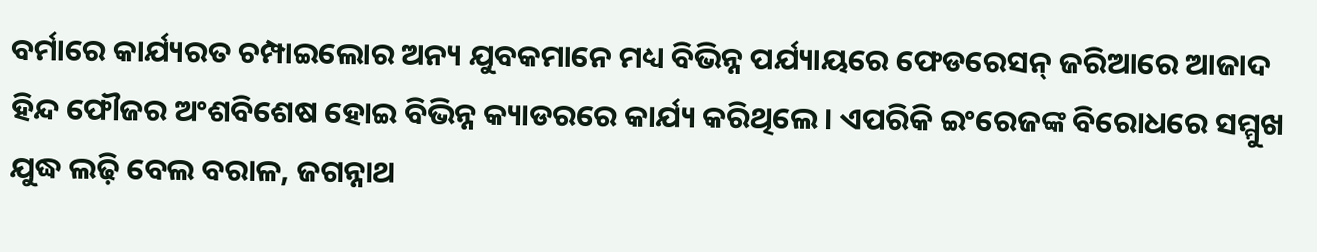ବର୍ମାରେ କାର୍ଯ୍ୟରତ ଚମ୍ପାଇଲୋର ଅନ୍ୟ ଯୁବକମାନେ ମଧ୍ୟ ବିଭିନ୍ନ ପର୍ଯ୍ୟାୟରେ ଫେଡରେସନ୍‌ ଜରିଆରେ ଆଜାଦ ହିନ୍ଦ ଫୌଜର ଅଂଶବିଶେଷ ହୋଇ ବିଭିନ୍ନ କ୍ୟାଡରରେ କାର୍ଯ୍ୟ କରିଥିଲେ। ଏପରିକି ଇଂରେଜଙ୍କ ବିରୋଧରେ ସମ୍ମୁଖ ଯୁଦ୍ଧ ଲଢ଼ି ବେଲ ବରାଳ, ଜଗନ୍ନାଥ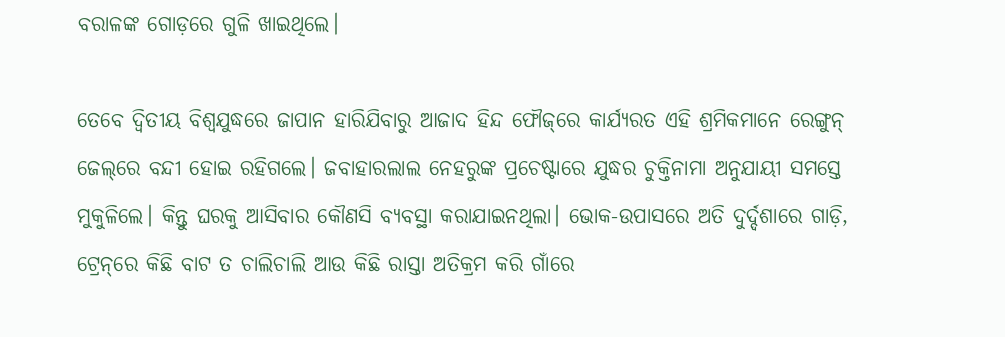ବରାଳଙ୍କ ଗୋଡ଼ରେ ଗୁଳି ଖାଇଥିଲେ।

ତେବେ ଦ୍ବିତୀୟ ବିଶ୍ବଯୁଦ୍ଧରେ ଜାପାନ ହାରିଯିବାରୁ ଆଜାଦ ହିନ୍ଦ ଫୌଜ୍‌ରେ କାର୍ଯ୍ୟରତ ଏହି ଶ୍ରମିକମାନେ ରେଙ୍ଗୁନ୍‌ ଜେଲ୍‌ରେ ବନ୍ଦୀ ହୋଇ ରହିଗଲେ। ଜବାହାରଲାଲ ନେହରୁଙ୍କ ପ୍ରଚେଷ୍ଟାରେ ଯୁଦ୍ଧର ଚୁକ୍ତିନାମା ଅନୁଯାୟୀ ସମସ୍ତେ ମୁକୁଳିଲେ। କିନ୍ତୁ ଘରକୁ ଆସିବାର କୌଣସି ବ୍ୟବସ୍ଥା କରାଯାଇନଥିଲା। ଭୋକ-ଉପାସରେ ଅତି ଦୁର୍ଦ୍ଦଶାରେ ଗାଡ଼ି, ଟ୍ରେନ୍‌ରେ କିଛି ବାଟ ତ ଚାଲିଚାଲି ଆଉ କିଛି ରାସ୍ତା ଅତିକ୍ରମ କରି ଗାଁରେ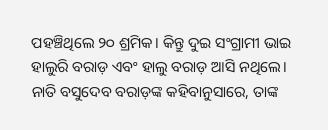ପହଞ୍ଚିଥିଲେ ୨୦ ଶ୍ରମିକ। କିନ୍ତୁ ଦୁଇ ସଂଗ୍ରାମୀ ଭାଇ ହାଲୁରି ବରାଡ଼ ଏବଂ ହାଲୁ ବରାଡ଼ ଆସି ନଥିଲେ। ନାତି ବସୁଦେବ ବରାଡ଼ଙ୍କ କହିବାନୁସାରେ, ତାଙ୍କ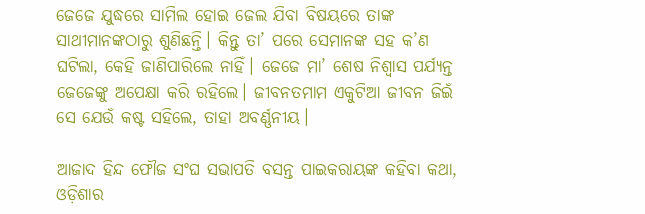ଜେଜେ ଯୁଦ୍ଧରେ ସାମିଲ ହୋଇ ଜେଲ ଯିବା ବିଷୟରେ ତାଙ୍କ ସାଥୀମାନଙ୍କଠାରୁ ଶୁଣିଛନ୍ତି। କିନ୍ତୁ ତା’ ପରେ ସେମାନଙ୍କ ସହ କ’ଣ ଘଟିଲା, କେହି ଜାଣିପାରିଲେ ନାହିଁ। ଜେଜେ ମା’ ଶେଷ ନିଶ୍ବାସ ପର୍ଯ୍ୟନ୍ତ ଜେଜେଙ୍କୁ ଅପେକ୍ଷା କରି ରହିଲେ। ଜୀବନତମାମ ଏକୁଟିଆ ଜୀବନ ଜିଇଁ ସେ ଯେଉଁ କଷ୍ଟ ସହିଲେ, ତାହା ଅବର୍ଣ୍ଣନୀୟ।

ଆଜାଦ ହିନ୍ଦ ଫୌଜ ସଂଘ ସଭାପତି ବସନ୍ତ ପାଇକରାୟଙ୍କ କହିବା କଥା, ଓଡ଼ିଶାର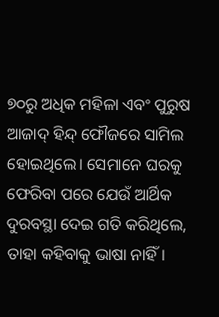୭୦ରୁ ଅଧିକ ମହିଳା ଏବଂ ପୁରୁଷ ଆଜାଦ୍‌ ହିନ୍ଦ୍‌ ଫୌଜରେ ସାମିଲ ହୋଇଥିଲେ। ସେମାନେ ଘରକୁ ଫେରିବା ପରେ ଯେଉଁ ଆର୍ଥିକ ଦୁରବସ୍ଥା ଦେଇ ଗତି କରିଥିଲେ, ତାହା କହିବାକୁ ଭାଷା ନାହିଁ।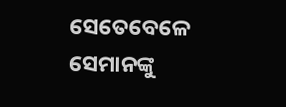ସେତେବେଳେ ସେମାନଙ୍କୁ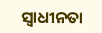ସ୍ବାଧୀନତା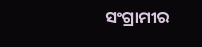ସଂଗ୍ରାମୀର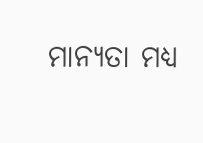ମାନ୍ୟତା ମଧ୍ୟ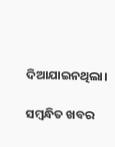ଦିଆଯାଇନଥିଲା।

ସମ୍ବନ୍ଧିତ ଖବର